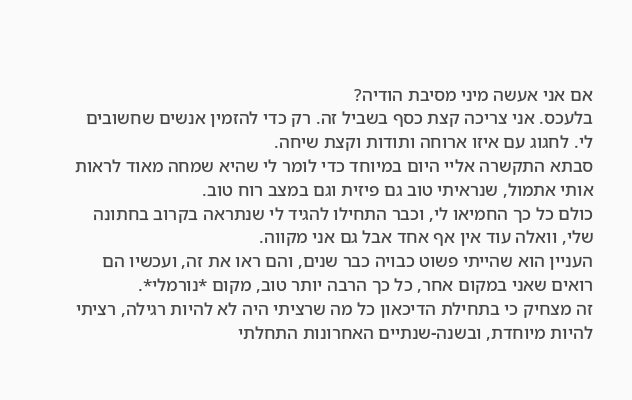אם אני אעשה מיני מסיבת הודיה?
בלעכס. אני צריכה קצת כסף בשביל זה. רק כדי להזמין אנשים שחשובים לי. לחגוג עם איזו ארוחה ותודות וקצת שיחה.
סבתא התקשרה אליי היום במיוחד כדי לומר לי שהיא שמחה מאוד לראות אותי אתמול, שנראיתי טוב גם פיזית וגם במצב רוח טוב.
כולם כל כך החמיאו לי, וכבר התחילו להגיד לי שנתראה בקרוב בחתונה שלי, וואלה עוד אין אף אחד אבל גם אני מקווה.
העניין הוא שהייתי פשוט כבויה כבר שנים, והם ראו את זה, ועכשיו הם רואים שאני במקום אחר, כל כך הרבה יותר טוב, מקום *נורמלי*.
זה מצחיק כי בתחילת הדיכאון כל מה שרציתי היה לא להיות רגילה, רציתי להיות מיוחדת, ובשנה-שנתיים האחרונות התחלתי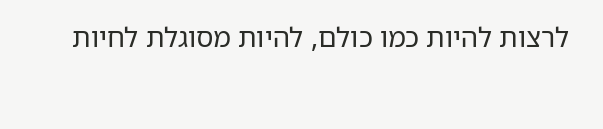לרצות להיות כמו כולם, להיות מסוגלת לחיות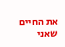את החיים שאני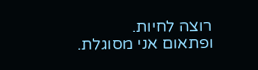רוצה לחיות.
ופתאום אני מסוגלת.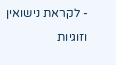- לקראת נישואין וזוגיות